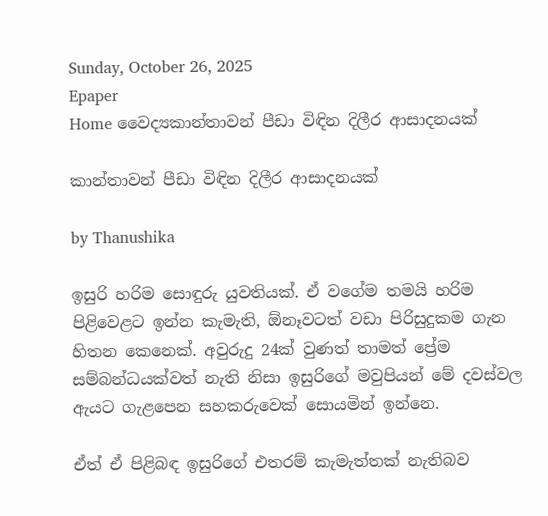Sunday, October 26, 2025
Epaper
Home වෛද්‍යකාන්තාවන් පීඩා විඳින දිලීර ආසාදනයක්

කාන්තාවන් පීඩා විඳින දිලීර ආසාදනයක්

by Thanushika

ඉසුරි හරිම සොඳුරු යුවතියක්. ඒ වගේම තමයි හරිම පිළිවෙළට ඉන්න කැමැති, ඕනෑවටත් වඩා පිරිසුදුකම ගැන හිතන කෙනෙක්. අවුරුදු 24ක් වුණත් තාමත් ප්‍රේම සම්බන්ධයක්වත් නැති නිසා ඉසුරිගේ මවුපියන් මේ දවස්වල ඇයට ගැළපෙන සහකරුවෙක් සොයමින් ඉන්නෙ.

ඒත් ඒ පිළිබඳ ඉසුරිගේ එතරම් කැමැත්තක් නැතිබව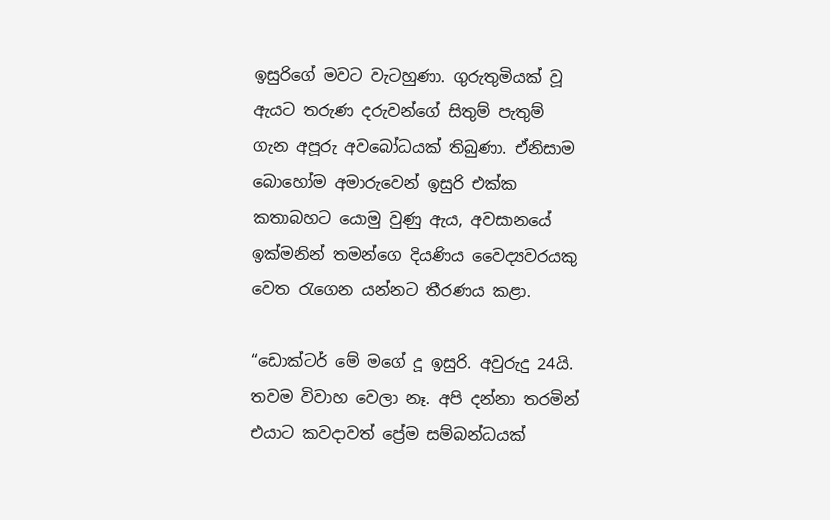ඉසුරිගේ මවට වැටහුණා. ගුරුතුමියක් වූ ඇයට තරුණ දරුවන්ගේ සිතුම් පැතුම් ගැන අපූරු අවබෝධයක් තිබුණා. ඒනිසාම බොහෝම අමාරුවෙන් ඉසුරි එක්ක කතාබහට යොමු වුණු ඇය, අවසානයේ ඉක්මනින් තමන්ගෙ දියණිය වෛද්‍යවරයකු වෙත රැගෙන යන්නට තීරණය කළා.

“ඩොක්ටර් මේ මගේ දූ ඉසුරි. අවුරුදු 24යි. තවම විවාහ වෙලා නෑ. අපි දන්නා තරමින් එයාට කවදාවත් ප්‍රේම සම්බන්ධයක්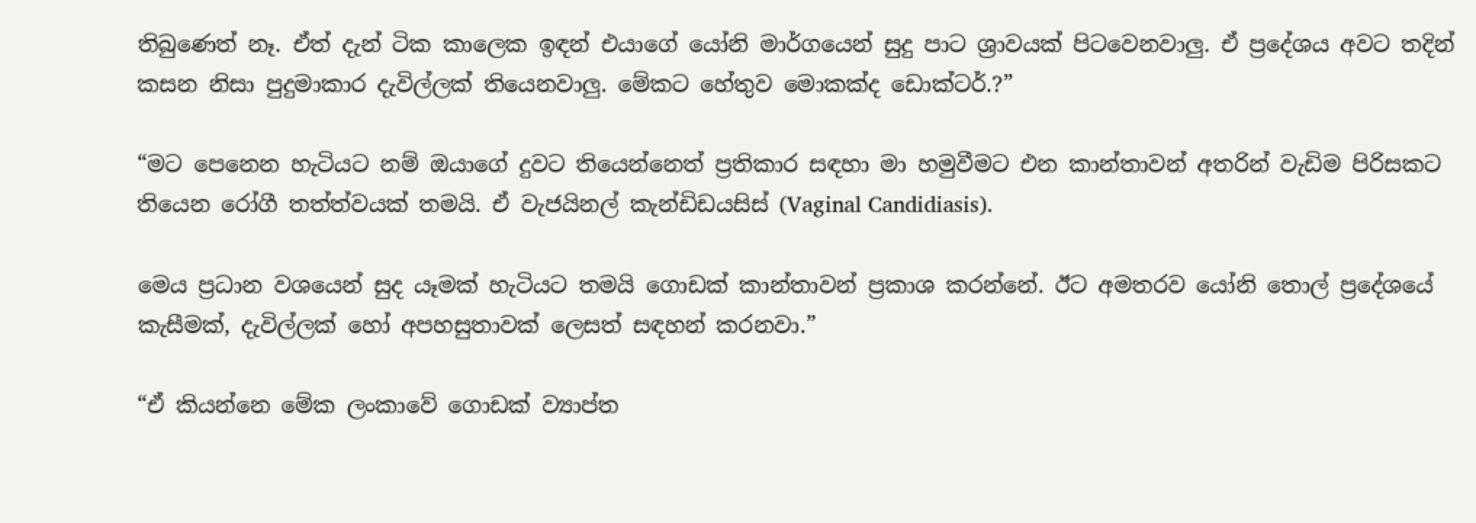තිබුණෙත් නෑ. ඒත් දැන් ටික කාලෙක ඉඳන් එයාගේ යෝනි මාර්ගයෙන් සුදු පාට ශ්‍රාවයක් පිටවෙනවාලු. ඒ ප්‍රදේශය අවට තදින් කසන නිසා පුදුමාකාර දැවිල්ලක් තියෙනවාලු. මේකට හේතුව මොකක්ද ඩොක්ටර්.?”

“මට පෙනෙන හැටියට නම් ඔයාගේ දුවට තියෙන්නෙත් ප්‍රතිකාර සඳහා මා හමුවීමට එන කාන්තාවන් අතරින් වැඩිම පිරිසකට තියෙන රෝගී තත්ත්වයක් තමයි. ඒ වැජයිනල් කැන්ඩිඩයසිස් (Vaginal Candidiasis).

මෙය ප්‍රධාන වශයෙන් සුද යෑමක් හැටියට තමයි ගොඩක් කාන්තාවන් ප්‍රකාශ කරන්නේ. ඊට අමතරව යෝනි තොල් ප්‍රදේශයේ කැසීමක්, දැවිල්ලක් හෝ අපහසුතාවක් ලෙසත් සඳහන් කරනවා.”

“ඒ කියන්නෙ මේක ලංකාවේ ගොඩක් ව්‍යාප්ත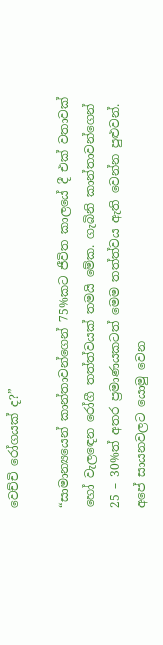වෙච්චි රෝගයක් ද?”

“සාමාන්‍යයෙන් කාන්තාවන්ගෙන් 75%කට ජීවිත කාලයේ දී එක් වතාවක් හෝ වැලඳෙන රෝගී තත්ත්වයක් තමයි මේක. ගැබිනි කාන්තාවන්ගෙන් 25 – 30%ත් අතර ප්‍රමාණයකටත් මෙම තත්ත්වය ඇති වෙන්න පුළුවන්. අපේ සායනවලට යොමු වෙන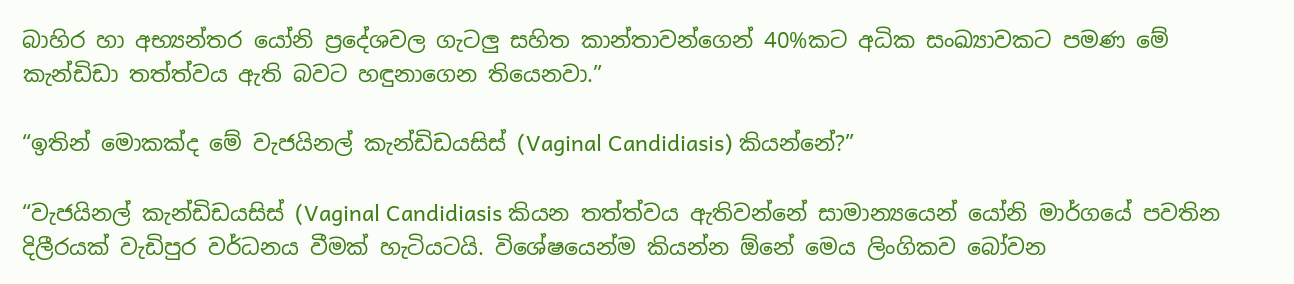බාහිර හා අභ්‍යන්තර යෝනි ප්‍රදේශවල ගැටලු සහිත කාන්තාවන්ගෙන් 40%කට අධික සංඛ්‍යාවකට පමණ මේ කැන්ඩිඩා තත්ත්වය ඇති බවට හඳුනාගෙන තියෙනවා.”

“ඉතින් මොකක්ද මේ වැජයිනල් කැන්ඩිඩයසිස් (Vaginal Candidiasis) කියන්නේ?”

“වැජයිනල් කැන්ඩිඩයසිස් (Vaginal Candidiasis කියන තත්ත්වය ඇතිවන්නේ සාමාන්‍යයෙන් යෝනි මාර්ගයේ පවතින දිලීරයක් වැඩිපුර වර්ධනය වීමක් හැටියටයි. විශේෂයෙන්ම කියන්න ඕනේ මෙය ලිංගිකව බෝවන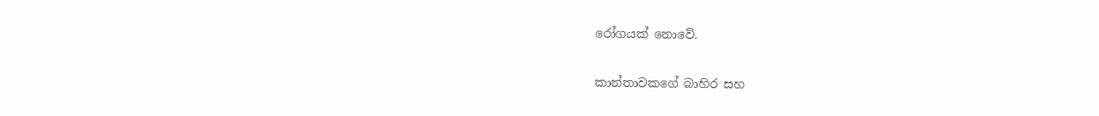රෝගයක් නොවේ.

කාන්තාවකගේ බාහිර සහ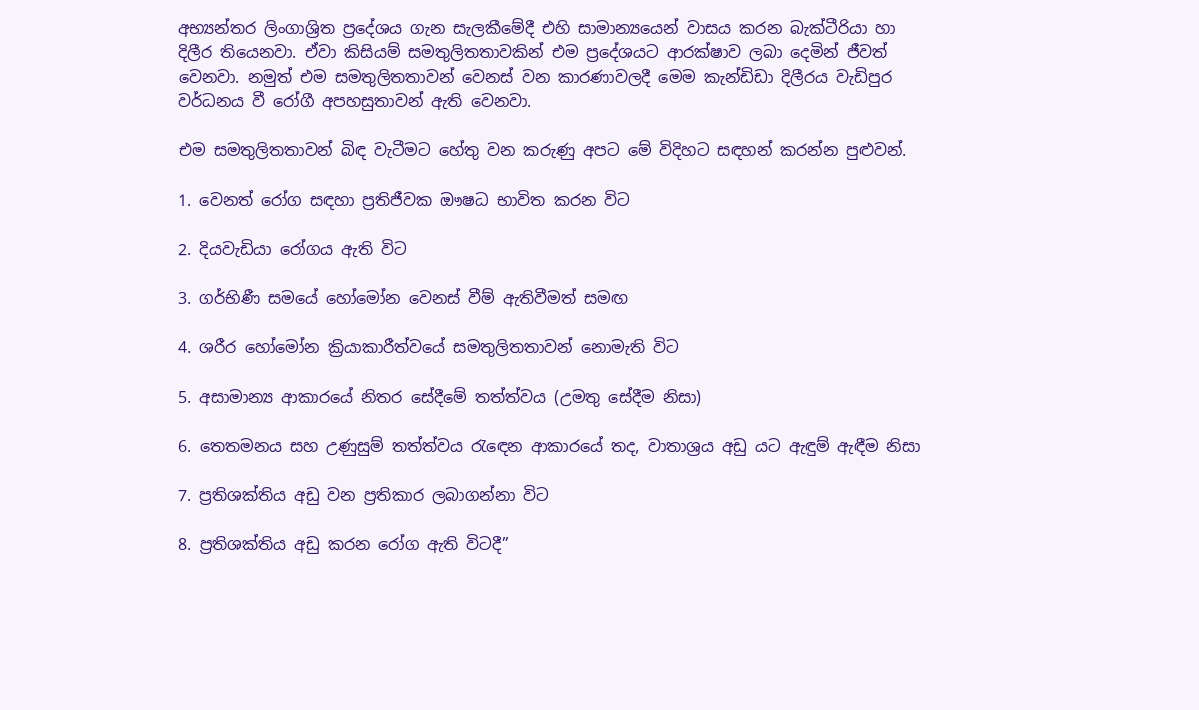අභ්‍යන්තර ලිංගාශ්‍රිත ප්‍රදේශය ගැන සැලකීමේදී එහි සාමාන්‍යයෙන් වාසය කරන බැක්ටීරියා හා දිලීර තියෙනවා. ඒවා කිසියම් සමතුලිතතාවකින් එම ප්‍රදේශයට ආරක්ෂාව ලබා දෙමින් ජීවත් වෙනවා. නමුත් එම සමතුලිතතාවන් වෙනස් වන කාරණාවලදී මෙම කැන්ඩිඩා දිලීරය වැඩිපුර වර්ධනය වී රෝගී අපහසුතාවන් ඇති වෙනවා.

එම සමතුලිතතාවන් බිඳ වැටීමට හේතු වන කරුණු අපට මේ විදිහට සඳහන් කරන්න පුළුවන්.

1. වෙනත් රෝග සඳහා ප්‍රතිජීවක ඖෂධ භාවිත කරන විට

2. දියවැඩියා රෝගය ඇති විට

3. ගර්භිණී සමයේ හෝමෝන වෙනස් වීම් ඇතිවීමත් සමඟ

4. ශරීර හෝමෝන ක්‍රියාකාරීත්වයේ සමතුලිතතාවන් නොමැති විට

5. අසාමාන්‍ය ආකාරයේ නිතර සේදීමේ තත්ත්වය (උමතු සේදීම නිසා)

6. තෙතමනය සහ උණුසුම් තත්ත්වය රැඳෙන ආකාරයේ තද, වාතාශ්‍රය අඩු යට ඇඳුම් ඇඳීම නිසා

7. ප්‍රතිශක්තිය අඩු වන ප්‍රතිකාර ලබාගන්නා විට

8. ප්‍රතිශක්තිය අඩු කරන රෝග ඇති විටදී”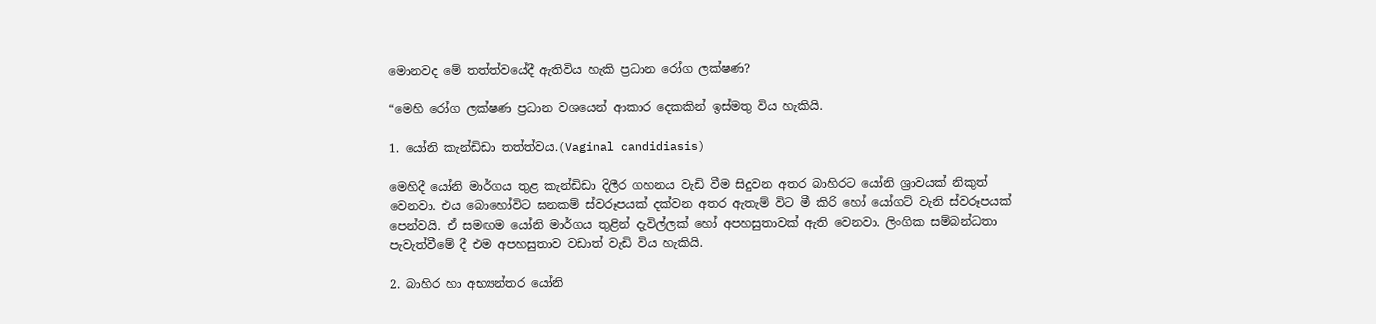මොනවද මේ තත්ත්වයේදී ඇතිවිය හැකි ප්‍රධාන රෝග ලක්ෂණ?

“මෙහි රෝග ලක්ෂණ ප්‍රධාන වශයෙන් ආකාර දෙකකින් ඉස්මතු විය හැකියි.

1. යෝනි කැන්ඩිඩා තත්ත්වය.(Vaginal candidiasis)

මෙහිදී යෝනි මාර්ගය තුළ කැන්ඩිඩා දිලීර ගහනය වැඩි වීම සිදුවන අතර බාහිරට යෝනි ශ්‍රාවයක් නිකුත් වෙනවා. එය බොහෝවිට ඝනකම් ස්වරූපයක් දක්වන අතර ඇතැම් විට මී කිරි හෝ යෝගට් වැනි ස්වරූපයක් පෙන්වයි. ඒ සමඟම යෝනි මාර්ගය තුළින් දැවිල්ලක් හෝ අපහසුතාවක් ඇති වෙනවා. ලිංගික සම්බන්ධතා පැවැත්වීමේ දී එම අපහසුතාව වඩාත් වැඩි විය හැකියි.

2. බාහිර හා අභ්‍යන්තර යෝනි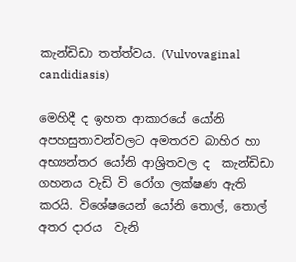කැන්ඩිඩා තත්ත්වය. (Vulvovaginal candidiasis)

මෙහිදී ද ඉහත ආකාරයේ යෝනි අපහසුතාවන්වලට අමතරව බාහිර හා අභ්‍යන්තර යෝනි ආශ්‍රිතවල ද  කැන්ඩිඩා ගහනය වැඩි වි රෝග ලක්ෂණ ඇති කරයි. විශේෂයෙන් යෝනි තොල්, තොල් අතර දාරය  වැනි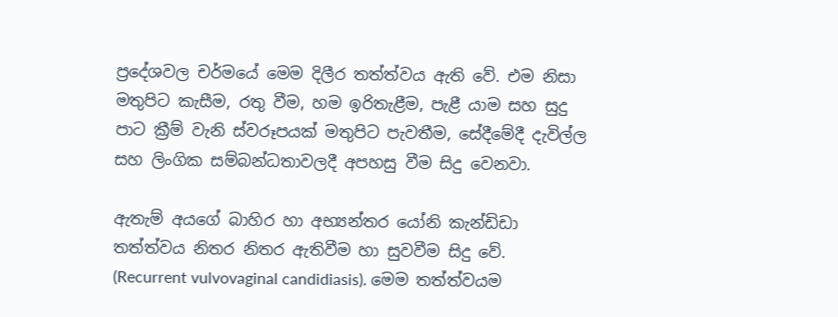ප්‍රදේශවල චර්මයේ මෙම දිලීර තත්ත්වය ඇති වේ. එම නිසා මතුපිට කැසීම, රතු වීම, හම ඉරිතැළීම, පැළී යාම සහ සුදු පාට ක්‍රීම් වැනි ස්වරූපයක් මතුපිට පැවතීම, සේදීමේදී දැවිල්ල සහ ලිංගික සම්බන්ධතාවලදී අපහසු වීම සිදු වෙනවා.

ඇතැම් අයගේ බාහිර හා අභ්‍යන්තර යෝනි කැන්ඩිඩා තත්ත්වය නිතර නිතර ඇතිවීම හා සුවවීම සිදු වේ. (Recurrent vulvovaginal candidiasis). මෙම තත්ත්වයම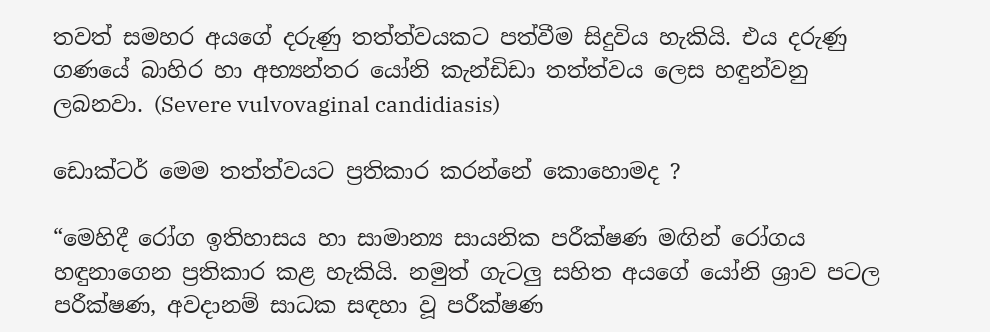තවත් සමහර අයගේ දරුණු තත්ත්වයකට පත්වීම සිදුවිය හැකියි. එය දරුණු ගණයේ බාහිර හා අභ්‍යන්තර යෝනි කැන්ඩිඩා තත්ත්වය ලෙස හඳුන්වනු ලබනවා. (Severe vulvovaginal candidiasis)

ඩොක්ටර් මෙම තත්ත්වයට ප්‍රතිකාර කරන්නේ කොහොමද ?

“මෙහිදී රෝග ඉතිහාසය හා සාමාන්‍ය සායනික පරීක්ෂණ මඟින් රෝගය හඳුනාගෙන ප්‍රතිකාර කළ හැකියි. නමුත් ගැටලු සහිත අයගේ යෝනි ශ්‍රාව පටල පරීක්ෂණ, අවදානම් සාධක සඳහා වූ පරීක්ෂණ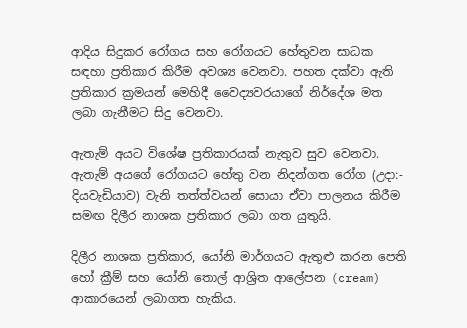ආදිය සිදුකර රෝගය සහ රෝගයට හේතුවන සාධක සඳහා ප්‍රතිකාර කිරීම අවශ්‍ය වෙනවා. පහත දක්වා ඇති ප්‍රතිකාර ක්‍රමයන් මෙහිදී වෛද්‍යවරයාගේ නිර්දේශ මත ලබා ගැනීමට සිදු වෙනවා.

ඇතැම් අයට විශේෂ ප්‍රතිකාරයක් නැතුව සුව වෙනවා. ඇතැම් අයගේ රෝගයට හේතු වන නිදන්ගත රෝග (උදා:- දියවැඩියාව) වැනි තත්ත්වයන් සොයා ඒවා පාලනය කිරීම සමඟ දිලීර නාශක ප්‍රතිකාර ලබා ගත යුතුයි.

දිලීර නාශක ප්‍රතිකාර, යෝනි මාර්ගයට ඇතුළු කරන පෙති හෝ ක්‍රීම් සහ යෝනි තොල් ආශ්‍රිත ආලේපන (cream) ආකාරයෙන් ලබාගත හැකිය.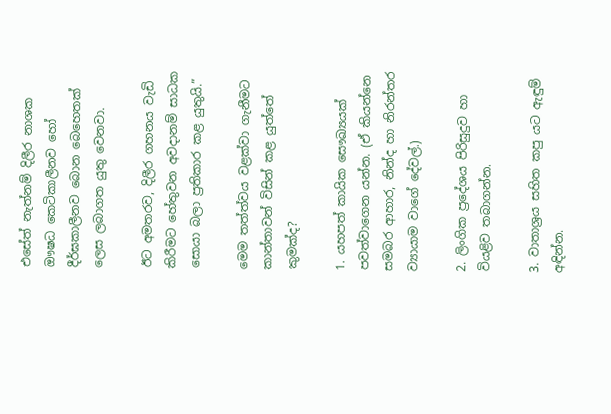එසේත් නැත්නම් දිලීර නාශක ඖෂධ කෙටිකාලීනව හෝ දීර්ඝකාලීනව බොන බෙහෙතක් ලෙස ලබාගත යුතු වෙනවා.

ඊට අමතරව, දිලීර ගහනය වැඩි කිරීමට හේතුවන අවදානම් සාධක සොයා බලා ප්‍රතිකාර කළ යුතුයි.”

මෙම තත්ත්වය වළක්වා ගැනීමට කාන්තාවන් විසින් කළ යුත්තේ කුමක්ද?

1. යහපත් කායික සෞඛ්‍යයක් පවත්වාගෙන යන්න. (ඒ කියන්නෙ සමබර ආහාර, නින්ද හා නිරන්තර ව්‍යායාම වාගේ දේවල්.)

2. ලිංගික ප්‍රදේශය පිරිසුදුව හා වියළිව තබාගන්න.

3. වාතාශ්‍රය සහිත කපු යට ඇඳුම් අඳින්න.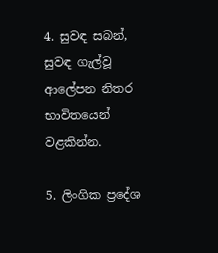4. සුවඳ සබන්, සුවඳ ගැල්වූ ආලේපන නිතර භාවිතයෙන් වළකින්න.

5. ලිංගික ප්‍රදේශ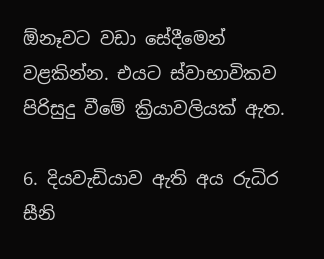ඕනෑවට වඩා සේදීමෙන් වළකින්න. එයට ස්වාභාවිකව පිරිසුදු වීමේ ක්‍රියාවලියක් ඇත.

6. දියවැඩියාව ඇති අය රුධිර සීනි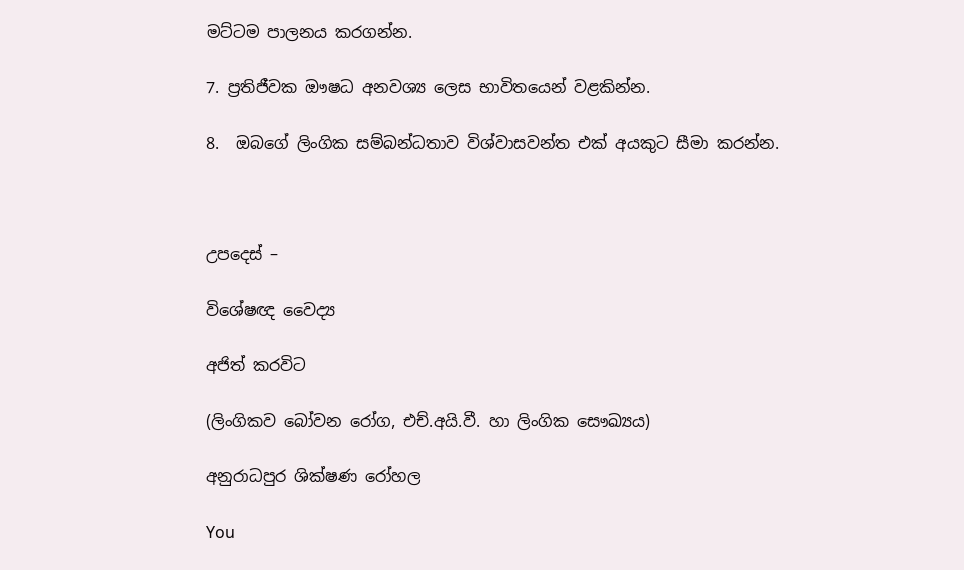මට්ටම පාලනය කරගන්න.

7. ප්‍රතිජීවක ඖෂධ අනවශ්‍ය ලෙස භාවිතයෙන් වළකින්න.

8.  ඔබගේ ලිංගික සම්බන්ධතාව විශ්වාසවන්ත එක් අයකුට සීමා කරන්න.



උපදෙස් –

විශේෂඥ වෛද්‍ය

අජිත් කරවිට

(ලිංගිකව බෝවන රෝග, එච්.අයි.වී. හා ලිංගික සෞඛ්‍යය)

අනුරාධපුර ශික්ෂණ රෝහල

You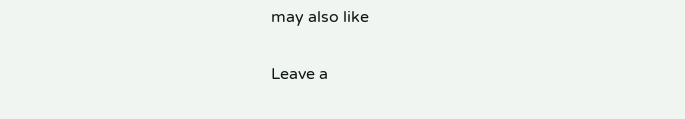may also like

Leave a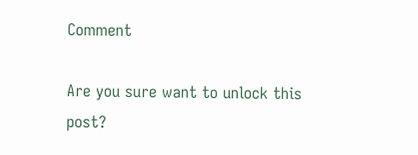Comment

Are you sure want to unlock this post?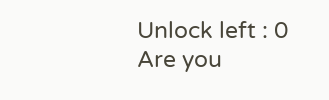Unlock left : 0
Are you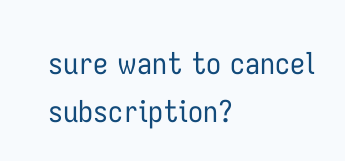sure want to cancel subscription?